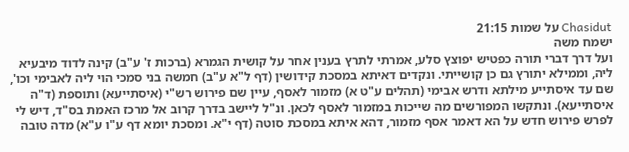Chasidut על שמות 21:15
ישמח משה
ועל דרך דברי תורה כפטיש יפוצץ סלע, אמרתי לתרץ בענין אחר על קושית הגמרא (ברכות ז' ע"ב) קינה לדוד מיבעיא ליה, וממילא יתורץ גם כן קושייתי. ונקדים דאיתא במסכת קידושין (דף ל"א ע"ב) חמשה בני סמכי הוי ליה לאבימי וכו', שם עד איסתייע מילתא ודרש אבימי (תהלים ע"ט א) מזמור לאסף, עיין שם פירוש רש"י (איסתייעא) ותוספת (ד"ה איסתייעא). ונתקשו המפורשים מה שייכות במזמור לאסף לכאן. ונ"ל ליישב בדרך קרוב אל מרכז האמת בס"ד, דיש לי לפרש פירוש חדש על הא דאמר אסף מזמור, דהא איתא במסכת סוטה (דף י"א. ומסכת יומא דף ע"ו ע"א) מדה טובה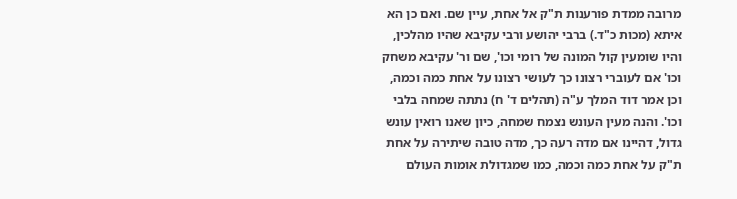מרובה ממדת פורענות ת"ק אל אחת, עיין שם. ואם כן הא איתא (מכות כ"ד.) ברבי יהושע ורבי עקיבא שהיו מהלכין, והיו שומעין קול המונה של רומי וכו', שם ור' עקיבא משחק וכו' אם לעוברי רצונו כך לעושי רצונו על אחת כמה וכמה, וכן אמר דוד המלך ע"ה (תהלים ד' ח) נתתה שמחה בלבי וכו'. והנה מעין העונש נצמח שמחה, כיון שאנו רואין עונש גדול, דהיינו אם מדה רעה כך, מדה טובה שיתירה על אחת ת"ק על אחת כמה וכמה, כמו שמגדולת אומות העולם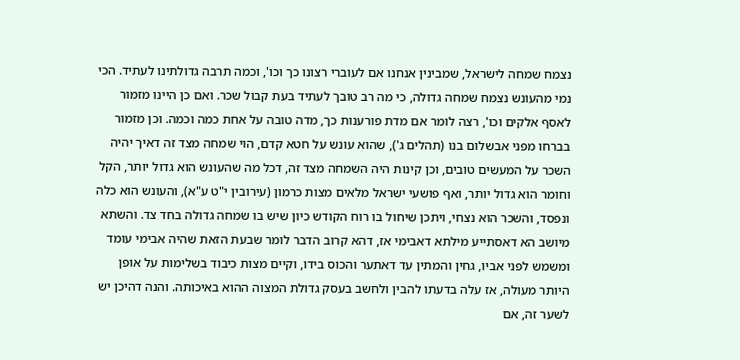נצמח שמחה לישראל, שמבינין אנחנו אם לעוברי רצונו כך וכו', וכמה תרבה גדולתינו לעתיד. הכי נמי מהעונש נצמח שמחה גדולה, כי מה רב טובך לעתיד בעת קבול שכר. ואם כן היינו מזמור לאסף אלקים וכו', רצה לומר אם מדת פורענות כך, מדה טובה על אחת כמה וכמה. וכן מזמור בברחו מפני אבשלום בנו (תהלים ג'), שהוא עונש על חטא קדם, הוי שמחה מצד זה דאיך יהיה השכר על המעשים טובים, וכן קינות היה השמחה מצד זה, דכל מה שהעונש הוא גדול יותר, הקל וחומר הוא גדול יותר, ואף פושעי ישראל מלאים מצות כרמון (עירובין י"ט ע"א), והעונש הוא כלה ונפסד, והשכר הוא נצחי, ויתכן שיחול בו רוח הקודש כיון שיש בו שמחה גדולה בחד צד. והשתא מיושב הא דאסתייע מילתא דאבימי אז, דהא קרוב הדבר לומר שבעת הזאת שהיה אבימי עומד ומשמש לפני אביו, גחין והמתין עד דאתער והכוס בידו, וקיים מצות כיבוד בשלימות על אופן היותר מעולה, אז עלה בדעתו להבין ולחשב בעסק גדולת המצוה ההוא באיכותה. והנה דהיכן יש לשער זה, אם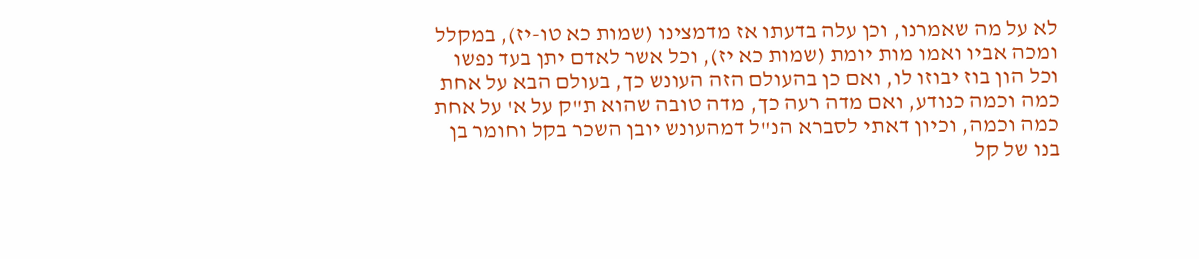לא על מה שאמרנו, וכן עלה בדעתו אז מדמצינו (שמות כא טו-יז), במקלל ומכה אביו ואמו מות יומת (שמות כא יז), וכל אשר לאדם יתן בעד נפשו וכל הון בוז יבוזו לו, ואם כן בהעולם הזה העונש כך, בעולם הבא על אחת כמה וכמה כנודע, ואם מדה רעה כך, מדה טובה שהוא ת"ק על א' על אחת כמה וכמה, וכיון דאתי לסברא הנ"ל דמהעונש יובן השכר בקל וחומר בן בנו של קל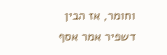וחומר, אז הבין דשפיר אמר אסף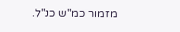מזמור כמ"ש כנ"ל.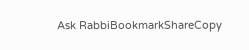Ask RabbiBookmarkShareCopy